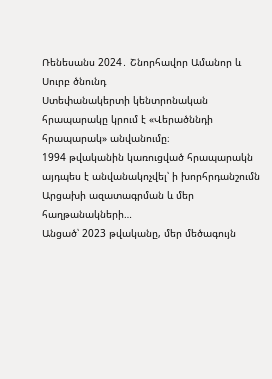Ռենեսանս 2024․ Շնորհավոր Ամանոր և Սուրբ ծնունդ
Ստեփանակերտի կենտրոնական հրապարակը կրում է «Վերածննդի հրապարակ» անվանումը։
1994 թվականին կառուցված հրապարակն այդպես է անվանակոչվել՝ ի խորհրդանշումն Արցախի ազատագրման և մեր հաղթանակների…
Անցած՝ 2023 թվականը, մեր մեծագույն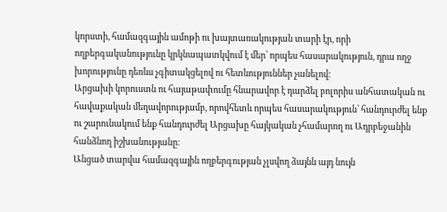կորստի, համազգային ամոթի ու խայտառակության տարի էր, որի ողբերգականությունը կրկնապատկվում է մեր՝ որպես հասարակություն, դրա ողջ խորությունը դեռևս չգիտակցելով ու հետևություններ չանելով։
Արցախի կորուստն ու հայաթափումը հնարավոր է դարձել բոլորիս անհատական ու հավաքական մեղավորությամբ, որովհետև որպես հասարակություն՝ հանդուրժել ենք ու շարունակում ենք հանդուրժել Արցախը հայկական չհամարող ու Ադրբեջանին հանձնող իշխանությանը։
Անցած տարվա համազգային ողբերգության չլսվող ձայնն այդ նույն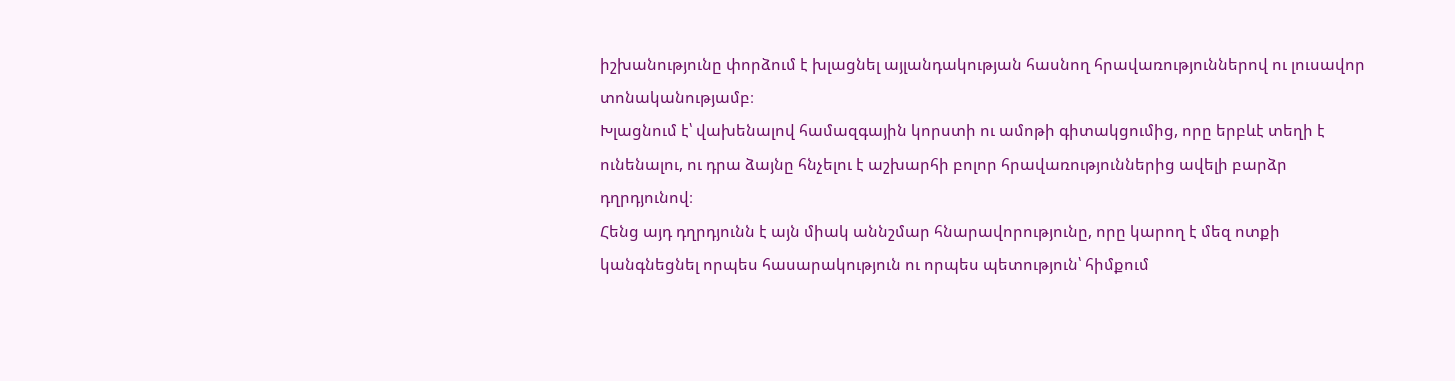իշխանությունը փորձում է խլացնել այլանդակության հասնող հրավառություններով ու լուսավոր տոնականությամբ։
Խլացնում է՝ վախենալով համազգային կորստի ու ամոթի գիտակցումից, որը երբևէ տեղի է ունենալու, ու դրա ձայնը հնչելու է աշխարհի բոլոր հրավառություններից ավելի բարձր դղրդյունով։
Հենց այդ դղրդյունն է այն միակ աննշմար հնարավորությունը, որը կարող է մեզ ոտքի կանգնեցնել որպես հասարակություն ու որպես պետություն՝ հիմքում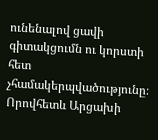ունենալով ցավի գիտակցումն ու կորստի հետ չհամակերպվածությունը։ Որովհետև Արցախի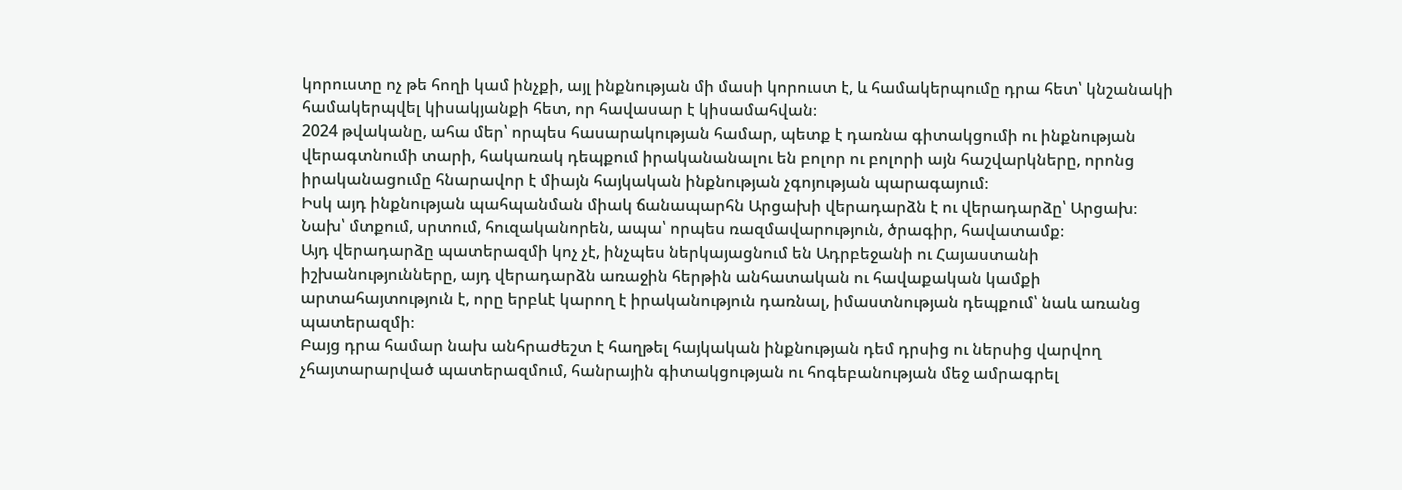կորուստը ոչ թե հողի կամ ինչքի, այլ ինքնության մի մասի կորուստ է, և համակերպումը դրա հետ՝ կնշանակի համակերպվել կիսակյանքի հետ, որ հավասար է կիսամահվան։
2024 թվականը, ահա մեր՝ որպես հասարակության համար, պետք է դառնա գիտակցումի ու ինքնության վերագտնումի տարի, հակառակ դեպքում իրականանալու են բոլոր ու բոլորի այն հաշվարկները, որոնց իրականացումը հնարավոր է միայն հայկական ինքնության չգոյության պարագայում։
Իսկ այդ ինքնության պահպանման միակ ճանապարհն Արցախի վերադարձն է ու վերադարձը՝ Արցախ։ Նախ՝ մտքում, սրտում, հուզականորեն, ապա՝ որպես ռազմավարություն, ծրագիր, հավատամք։
Այդ վերադարձը պատերազմի կոչ չէ, ինչպես ներկայացնում են Ադրբեջանի ու Հայաստանի իշխանությունները, այդ վերադարձն առաջին հերթին անհատական ու հավաքական կամքի արտահայտություն է, որը երբևէ կարող է իրականություն դառնալ, իմաստնության դեպքում՝ նաև առանց պատերազմի։
Բայց դրա համար նախ անհրաժեշտ է հաղթել հայկական ինքնության դեմ դրսից ու ներսից վարվող չհայտարարված պատերազմում, հանրային գիտակցության ու հոգեբանության մեջ ամրագրել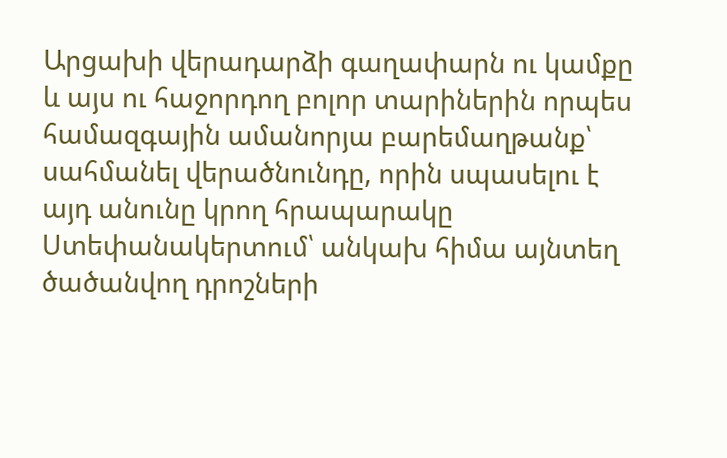Արցախի վերադարձի գաղափարն ու կամքը և այս ու հաջորդող բոլոր տարիներին որպես համազգային ամանորյա բարեմաղթանք՝ սահմանել վերածնունդը, որին սպասելու է այդ անունը կրող հրապարակը Ստեփանակերտում՝ անկախ հիմա այնտեղ ծածանվող դրոշների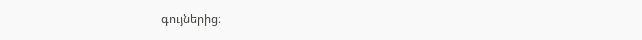գույներից։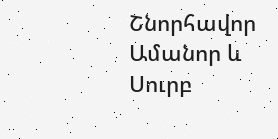Շնորհավոր Ամանոր և Սուրբ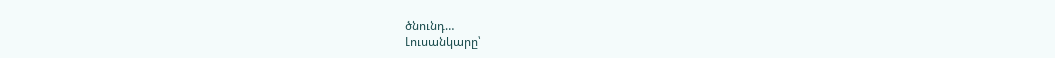ծնունդ…
Լուսանկարը՝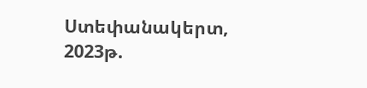Ստեփանակերտ, 2023թ.